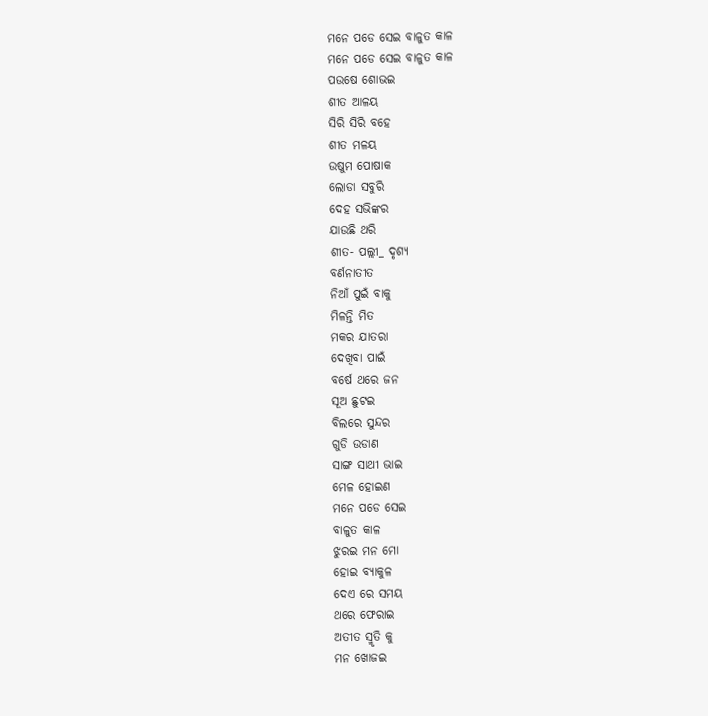ମନେ ପଡେ ସେଇ ବାଳୁତ କାଳ
ମନେ ପଡେ ସେଇ ବାଳୁତ କାଳ
ପଉଷେ ଶୋଭଇ
ଶୀତ ଆଳୟ
ସିରି ସିରି ବହେ
ଶୀତ ମଳୟ
ଉଷୁମ ପୋଷାକ
ଲୋଡା ସବୁରି
ଦେହ ସଭିଙ୍କର
ଯାଉଛି ଥରି
ଶୀତ- ପଲ୍ଲୀ_ ଦୃଶ୍ୟ
ବର୍ଣନାତୀତ
ନିଆଁ ପୁଇଁ ବାକୁ
ମିଳନ୍ତି ମିତ
ମକର ଯାତରା
ଦେଖିବା ପାଇଁ
ବର୍ଷେ ଥରେ ଜନ
ସୂଅ ଛୁଟଇ
ବିଲରେ ସୁନ୍ଦର
ଗୁଡି ଉଡାଣ
ସାଙ୍ଗ ସାଥୀ ଭାଇ
ମେଳ ହୋଇଣ
ମନେ ପଡେ ସେଇ
ବାଳୁତ କାଳ
ଝୁରଇ ମନ ମୋ
ହୋଇ ବ୍ୟାକୁଳ
ଦେଏ ରେ ସମୟ
ଥରେ ଫେରାଇ
ଅତୀତ ସ୍ମୃତି କୁ
ମନ ଖୋଜଇ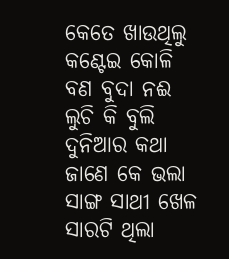କେତେ ଖାଉଥିଲୁ
କଣ୍ଟେଇ କୋଳି
ବଣ ବୁଦା ନଈ
ଲୁଚି କି ବୁଲି
ଦୁନିଆର କଥା
ଜାଣେ କେ ଭଲା
ସାଙ୍ଗ ସାଥୀ ଖେଳ
ସାରଟି ଥିଲା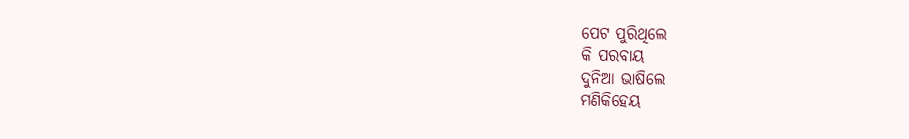ପେଟ ପୁରିଥିଲେ
କି ପରବାୟ
ଦୁନିଆ ଭାଷିଲେ
ମଣିକିହେୟ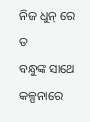ନିଜ ଧୁନ୍ ରେ ତ
ବନ୍ଧୁଙ୍କ ସାଥେ
କଳ୍ପନାରେ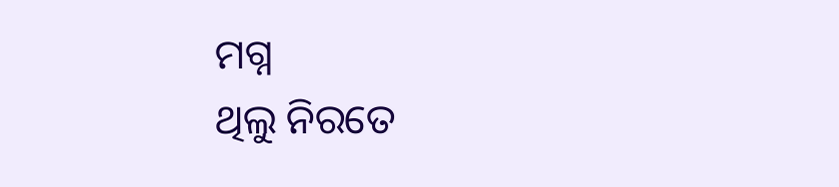ମଗ୍ନ
ଥିଲୁ ନିରତେ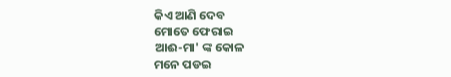କିଏ ଆଣି ଦେବ
ମୋତେ ଫେରାଇ
ଆଈ-ମା' ଙ୍କ କୋଳ
ମନେ ପଡଇ